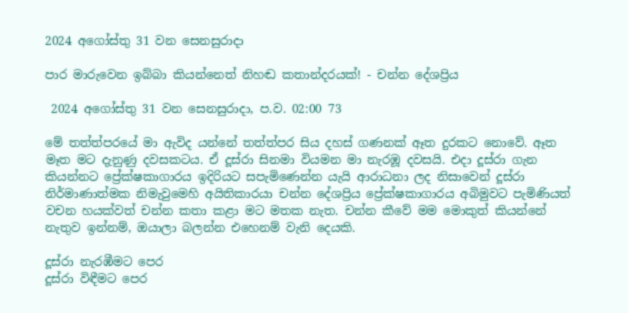2024 අගෝස්තු 31 වන සෙනසුරාදා

පාර මාරුවෙන ඉබ්බා කියන්නෙත් නිහඬ කතාන්දරයක්! - චන්න දේශප්‍රිය

 2024 අගෝස්තු 31 වන සෙනසුරාදා, ප.ව. 02:00 73

මේ තත්ත්පරයේ මා ඇවිද යන්නේ තත්ත්පර සිය දහස් ගණනක් ඈත දුරකට නොවේ. ඈත මෑත මට දැනුණු දවසකටය. ඒ දූස්රා සිනමා වියමන මා නැරඹූ දවසයි. එදා දූස්රා ගැන කියන්නට ප්‍රේක්ෂකාගාරය ඉදිරියට සපැමිණෙන්න යැයි ආරාධනා ලද නිසාවෙන් දූස්රා නිර්මාණාත්මක නිමැවුමෙහි අයිතිකාරයා චන්න දේශප්‍රිය ප්‍රේක්ෂකාගාරය අබිමුවට පැමිණියත් වචන හයක්වත් චන්න කතා කළා මට මතක නැත. චන්න කීවේ මම මොකුත් කියන්නේ නැතුව ඉන්නම්, ඔයාලා බලන්න එහෙනම් වැනි දෙයකි.

දූස්රා නැරඹීමට පෙර
දූස්රා විඳීමට පෙර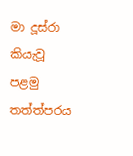මා දූස්රා කියැවූ පළමු තත්ත්පරය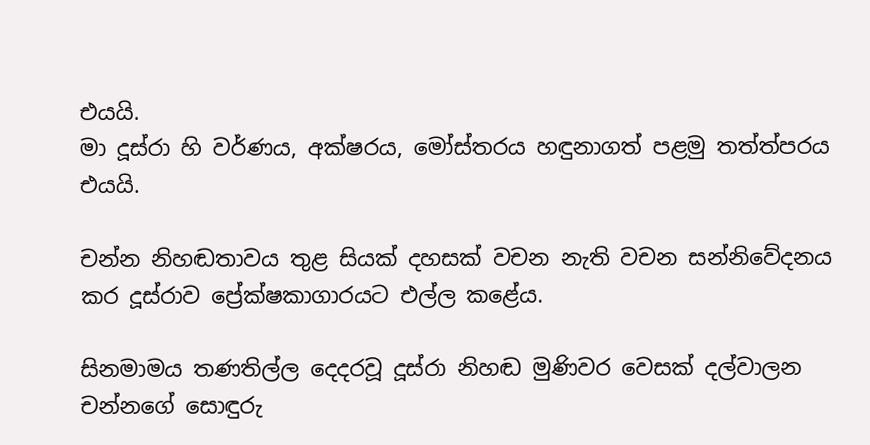එයයි.
මා දූස්රා හි වර්ණය, අක්ෂරය, මෝස්තරය හඳුනාගත් පළමු තත්ත්පරය එයයි.

චන්න නිහඬතාවය තුළ සියක් දහසක් වචන නැති වචන සන්නිවේදනය කර දූස්රාව ප්‍රේක්ෂකාගාරයට එල්ල කළේය.

සිනමාමය තණතිල්ල දෙදරවූ දූස්රා නිහඬ මුණිවර වෙසක් දල්වාලන චන්නගේ සොඳුරු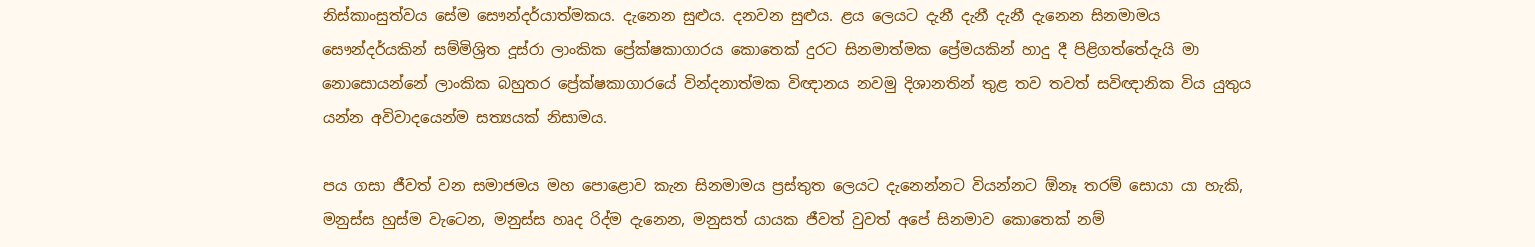නිස්කාංසුත්වය සේම සෞන්දර්යාත්මකය. දැනෙන සුළුය. දනවන සුළුය. ළය ලෙයට දැනී දැනී දැනී දැනෙන සිනමාමය සෞන්දර්යකින් සම්මිශ්‍රිත දූස්රා ලාංකික ප්‍රේක්ෂකාගාරය කොතෙක් දුරට සිනමාත්මක ප්‍රේමයකින් හාදු දී පිළිගත්තේදැයි මා නොසොයන්නේ ලාංකික බහුතර ප්‍රේක්ෂකාගාරයේ වින්දනාත්මක විඥානය නවමු දිශානතින් තුළ තව තවත් සවිඥානික විය යුතුය යන්න අවිවාදයෙන්ම සත්‍යයක් නිසාමය.

පය ගසා ජීවත් වන සමාජමය මහ පොළොව කැන සිනමාමය ප්‍රස්තුත ලෙයට දැනෙන්නට වියන්නට ඕනෑ තරම් සොයා යා හැකි, මනුස්ස හුස්ම වැටෙන, මනුස්ස හෘද රිද්ම දැනෙන, මනුසත් යායක ජීවත් වුවත් අපේ සිනමාව කොතෙක් නම්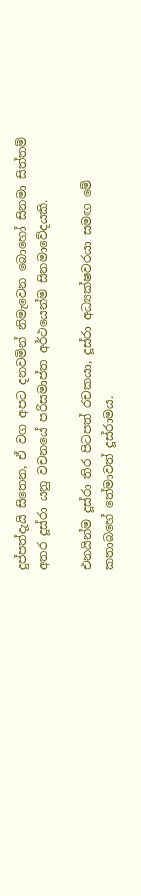දුප්පත්දැයි සිතෙන, ඒ වග අපට දනවමින් නිමැවෙන බොහෝ සිනමා සිත්තම් අතර දූස්රා යනු වචනයේ පරිසමාප්ත අර්ථයෙන්ම සිනමාවේදයකි.

එනයින්ම දූස්රා තිර පිටපත් රචකයා, දූස්රා අධ්‍යක්ෂවරයා සමඟ මේ කතාබහේ තේමාවත් දූස්රාමය.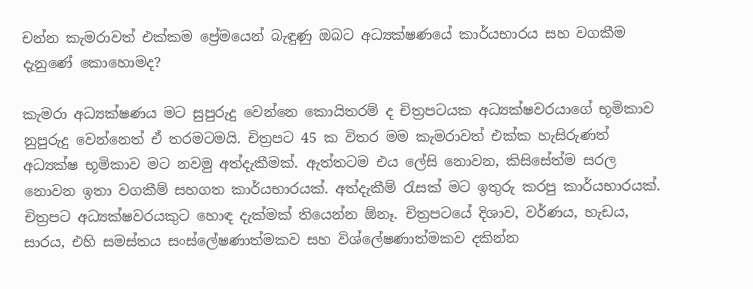චන්න කැමරාවත් එක්කම ප්‍රේමයෙන් බැඳුණු ඔබට අධ්‍යක්ෂණයේ කාර්යභාරය සහ වගකීම දැනුණේ කොහොමද?

කැමරා අධ්‍යක්ෂණය මට සුපුරුදු වෙන්නෙ කොයිතරම් ද චිත්‍රපටයක අධ්‍යක්ෂවරයාගේ භූමිකාව නුපුරුදු වෙන්නෙත් ඒ තරමටමයි. චිත්‍රපට 45 ක විතර මම කැමරාවත් එක්ක හැසිරුණත් අධ්‍යක්ෂ භූමිකාව මට නවමු අත්දැකීමක්. ඇත්තටම එය ලේසි නොවන, කිසිසේත්ම සරල නොවන ඉතා වගකීම් සහගත කාර්යභාරයක්. අත්දැකීම් රැසක් මට ඉතුරු කරපු කාර්යභාරයක්. චිත්‍රපට අධ්‍යක්ෂවරයකුට හොඳ දැක්මක් තියෙන්න ඕනෑ. චිත්‍රපටයේ දිශාව, වර්ණය, හැඩය, සාරය, එහි සමස්තය සංස්ලේෂණාත්මකව සහ විශ්ලේෂණාත්මකව දකින්න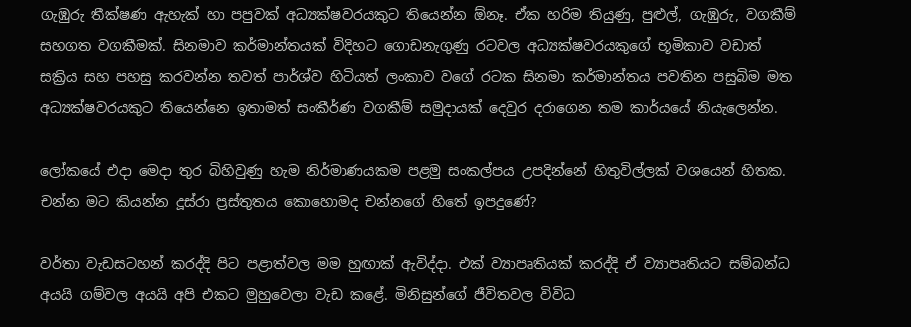ගැඹුරු තීක්ෂණ ඇහැක් හා පපුවක් අධ්‍යක්ෂවරයකුට තියෙන්න ඕනෑ. ඒක හරිම තියුණු, පුළුල්, ගැඹුරු, වගකීම් සහගත වගකීමක්. සිනමාව කර්මාන්තයක් විදිහට ගොඩනැගුණු රටවල අධ්‍යක්ෂවරයකුගේ භූමිකාව වඩාත් සක්‍රිය සහ පහසු කරවන්න තවත් පාර්ශ්ව හිටියත් ලංකාව වගේ රටක සිනමා කර්මාන්තය පවතින පසුබිම මත අධ්‍යක්ෂවරයකුට තියෙන්නෙ ඉතාමත් සංකීර්ණ වගකීම් සමුදායක් දෙවුර දරාගෙන තම කාර්යයේ නියැලෙන්න.

ලෝකයේ එදා මෙදා තුර බිහිවුණු හැම නිර්මාණයකම පළමු සංකල්පය උපදින්නේ හිතුවිල්ලක් වශයෙන් හිතක. චන්න මට කියන්න දූස්රා ප්‍රස්තුතය කොහොමද චන්නගේ හිතේ ඉපදුණේ?

වර්තා වැඩසටහන් කරද්දි පිට පළාත්වල මම හුඟාක් ඇවිද්දා. එක් ව්‍යාපෘතියක් කරද්දි ඒ ව්‍යාපෘතියට සම්බන්ධ අයයි ගම්වල අයයි අපි එකට මුහුවෙලා වැඩ කළේ. මිනිසුන්ගේ ජීවිතවල විවිධ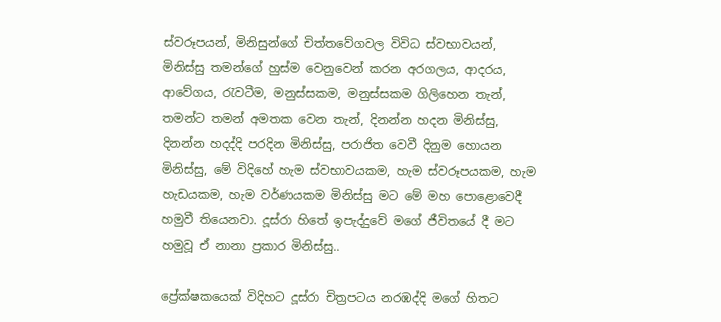ස්වරූපයන්, මිනිසුන්ගේ චිත්තවේගවල විවිධ ස්වභාවයන්, මිනිස්සු තමන්ගේ හුස්ම වෙනුවෙන් කරන අරගලය, ආදරය, ආවේගය, රැවටීම, මනුස්සකම, මනුස්සකම ගිලිහෙන තැන්, තමන්ට තමන් අමතක වෙන තැන්, දිනන්න හදන මිනිස්සු, දිනන්න හදද්දි පරදින මිනිස්සු, පරාජිත වෙවී දිනුම හොයන මිනිස්සු, මේ විදිහේ හැම ස්වභාවයකම, හැම ස්වරූපයකම, හැම හැඩයකම, හැම වර්ණයකම මිනිස්සු මට මේ මහ පොළොවෙදී හමුවී තියෙනවා. දූස්රා හිතේ ඉපැද්දුවේ මගේ ජීවිතයේ දී මට හමුවූ ඒ නානා ප්‍රකාර මිනිස්සු..

ප්‍රේක්ෂකයෙක් විදිහට දූස්රා චිත්‍රපටය නරඹද්දි මගේ හිතට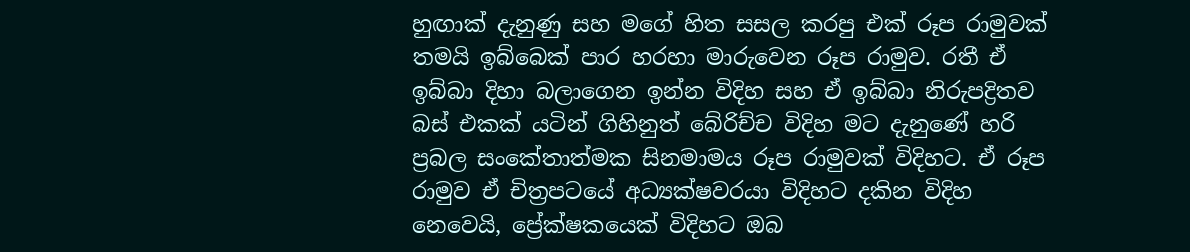හුඟාක් දැනුණු සහ මගේ හිත සසල කරපු එක් රූප රාමුවක් තමයි ඉබ්බෙක් පාර හරහා මාරුවෙන රූප රාමුව. රතී ඒ ඉබ්බා දිහා බලාගෙන ඉන්න විදිහ සහ ඒ ඉබ්බා නිරුපද්‍රිතව බස් එකක් යටින් ගිහිනුත් බේරිච්ච විදිහ මට දැනුණේ හරි ප්‍රබල සංකේතාත්මක සිනමාමය රූප රාමුවක් විදිහට. ඒ රූප රාමුව ඒ චිත්‍රපටයේ අධ්‍යක්ෂවරයා විදිහට දකින විදිහ නෙවෙයි, ප්‍රේක්ෂකයෙක් විදිහට ඔබ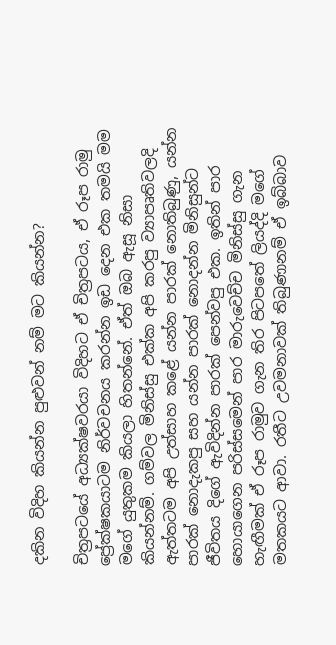දකින විදිහ කියන්න පුළුවන් නම් මට කියන්න?

චිත්‍රපටයේ අධ්‍යක්ෂවරයා විදිහට ඒ චිත්‍රපටය, ඒ රූප රාමු ප්‍රේක්ෂකයාටම නිර්වචනය කරන්න ඉඩ දෙන එක තමයි මම මගේ යුතුකම කියලා හිතන්නේ. ඒත් ඔබ ඇසූ නිසා කියන්නම්. ගම්වල මිනිස්සු එක්ක අපි කරපු ව්‍යාපෘතිවලදි ඇත්තටම අපි උත්සාහ කළේ යන්න පාරක් නොතිබුණු, යන්න පාරක් නොදැකපු සහ යන්න පාරක් නොදන්න මිනිසුන්ට ජීවිතය දිගේ ඇවිදින්න පාරක් පෙන්වපු එක. ඉතින් පාර හොයාගෙන පරිස්සමෙන් පාර මාරුවෙච්ච මිනිස්සු ගැන හැඟීමක් ඒ රූප රාමුව ගැන තිර පිටපතේ ලියද්දි මගේ මතකයට ආවා. රතීට උවමනාවක් තිබුණානම් ඒ ඉබ්බාව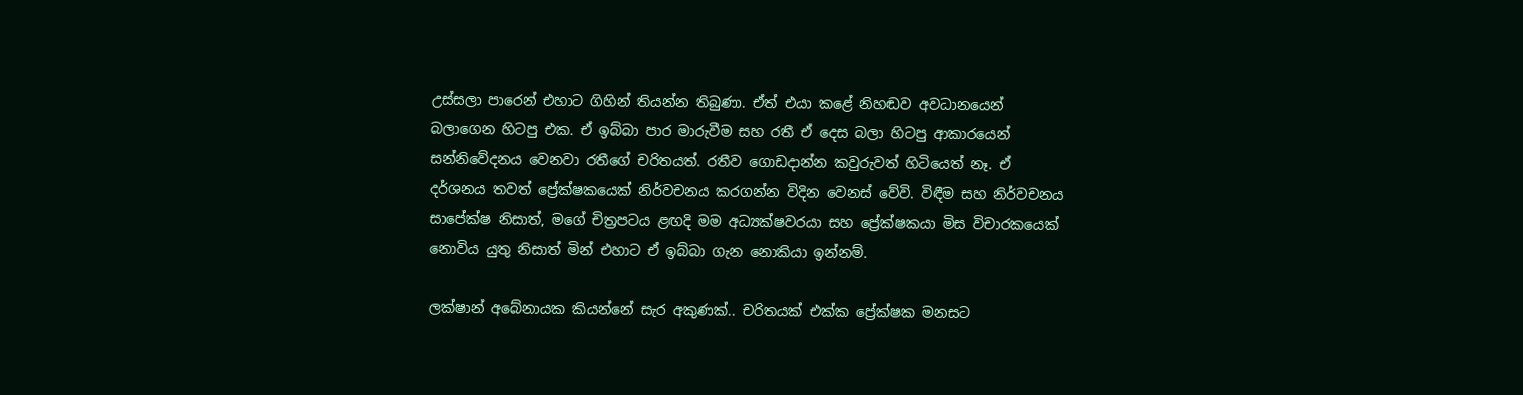උස්සලා පාරෙන් එහාට ගිහින් තියන්න තිබුණා. ඒත් එයා කළේ නිහඬව අවධානයෙන් බලාගෙන හිටපු එක. ඒ ඉබ්බා පාර මාරුවීම සහ රතී ඒ දෙස බලා හිටපු ආකාරයෙන් සන්නිවේදනය වෙනවා රතීගේ චරිතයත්. රතීව ගොඩදාන්න කවුරුවත් හිටියෙත් නෑ. ඒ දර්ශනය තවත් ප්‍රේක්ෂකයෙක් නිර්වචනය කරගන්න විදින වෙනස් වේවි. විඳීම සහ නිර්වචනය සාපේක්ෂ නිසාත්, මගේ චිත්‍රපටය ළඟදි මම අධ්‍යක්ෂවරයා සහ ප්‍රේක්ෂකයා මිස විචාරකයෙක් නොවිය යුතු නිසාත් මින් එහාට ඒ ඉබ්බා ගැන නොකියා ඉන්නම්.

ලක්ෂාන් අබේනායක කියන්නේ සැර අකුණක්.. චරිතයක් එක්ක ප්‍රේක්ෂක මනසට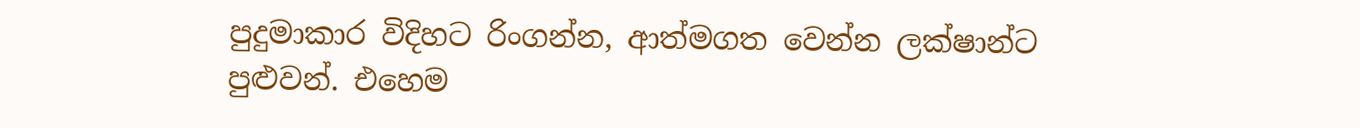පුදුමාකාර විදිහට රිංගන්න, ආත්මගත වෙන්න ලක්ෂාන්ට පුළුවන්. එහෙම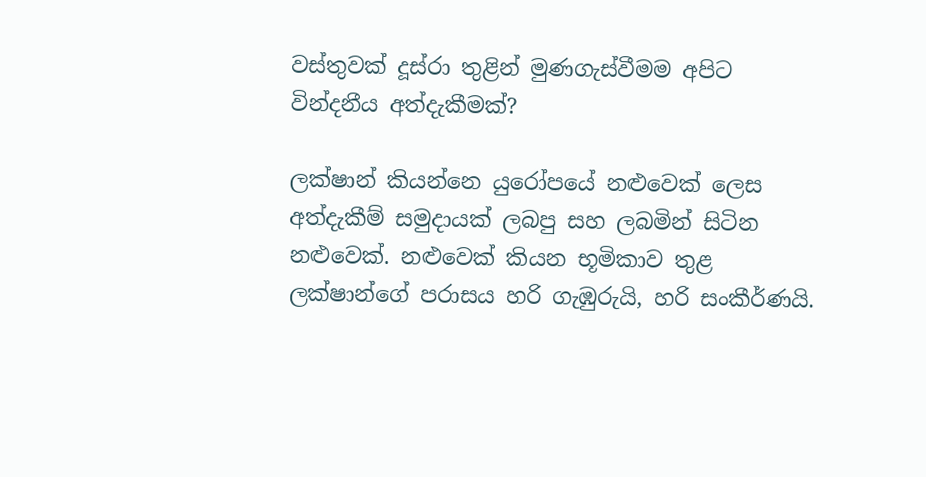වස්තුවක් දූස්රා තුළින් මුණගැස්වීමම අපිට වින්දනීය අත්දැකීමක්?

ලක්ෂාන් කියන්නෙ යුරෝපයේ නළුවෙක් ලෙස අත්දැකීම් සමුදායක් ලබපු සහ ලබමින් සිටින නළුවෙක්. නළුවෙක් කියන භූමිකාව තුළ ලක්ෂාන්ගේ පරාසය හරි ගැඹුරුයි, හරි සංකීර්ණයි.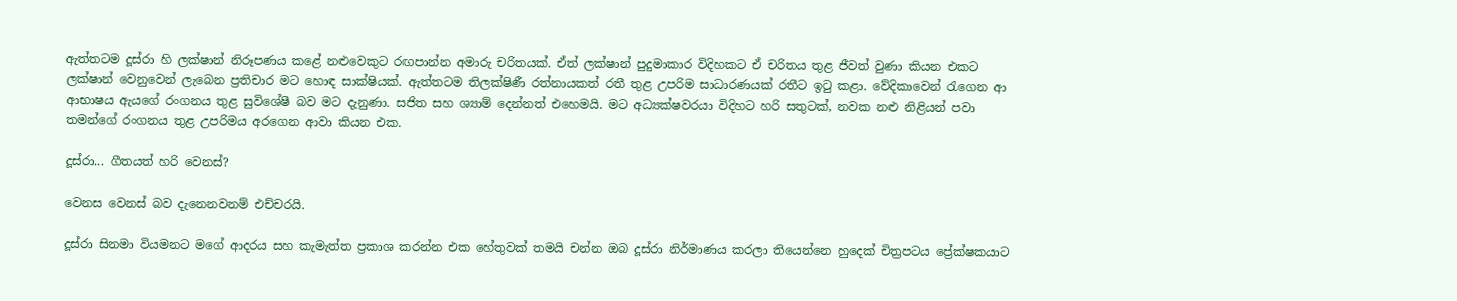ඇත්තටම දූස්රා හි ලක්ෂාන් නිරූපණය කළේ නළුවෙකුට රඟපාන්න අමාරු චරිතයක්. ඒත් ලක්ෂාන් පුදුමාකාර විදිහකට ඒ චරිතය තුළ ජීවත් වුණා කියන එකට ලක්ෂාන් වෙනුවෙන් ලැබෙන ප්‍රතිචාර මට හොඳ සාක්ෂියක්. ඇත්තටම තිලක්ෂිණී රත්නායකත් රතී තුළ උපරිම සාධාරණයක් රතීට ඉටු කළා. වේදිකාවෙන් රැගෙන ආ ආභාෂය ඇයගේ රංගනය තුළ සුවිශේෂී බව මට දැනුණා. සජිත සහ ශ්‍යාම් දෙන්නත් එහෙමයි. මට අධ්‍යක්ෂවරයා විදිහට හරි සතුටක්, නවක නළු නිළියන් පවා තමන්ගේ රංගනය තුළ උපරිමය අරගෙන ආවා කියන එක.

දූස්රා... ගීතයත් හරි වෙනස්?

වෙනස වෙනස් බව දැනෙනවනම් එච්චරයි.

දූස්රා සිනමා වියමනට මගේ ආදරය සහ කැමැත්ත ප්‍රකාශ කරන්න එක හේතුවක් තමයි චන්න ඔබ දූස්රා නිර්මාණය කරලා තියෙන්නෙ හුදෙක් චිත්‍රපටය ප්‍රේක්ෂකයාට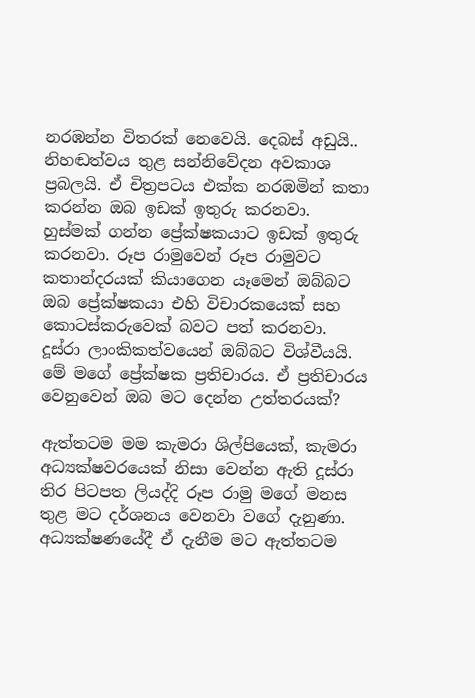නරඹන්න විතරක් නෙවෙයි. දෙබස් අඩුයි.. නිහඬත්වය තුළ සන්නිවේදන අවකාශ ප්‍රබලයි. ඒ චිත්‍රපටය එක්ක නරඹමින් කතා කරන්න ඔබ ඉඩක් ඉතුරු කරනවා. හුස්මක් ගන්න ප්‍රේක්ෂකයාට ඉඩක් ඉතුරු කරනවා. රූප රාමුවෙන් රූප රාමුවට කතාන්දරයක් කියාගෙන යෑමෙන් ඔබ්බට ඔබ ප්‍රේක්ෂකයා එහි විචාරකයෙක් සහ කොටස්කරුවෙක් බවට පත් කරනවා. දූස්රා ලාංකිකත්වයෙන් ඔබ්බට විශ්වීයයි. මේ මගේ ප්‍රේක්ෂක ප්‍රතිචාරය. ඒ ප්‍රතිචාරය වෙනුවෙන් ඔබ මට දෙන්න උත්තරයක්?

ඇත්තටම මම කැමරා ශිල්පියෙක්, කැමරා අධ්‍යක්ෂවරයෙක් නිසා වෙන්න ඇති දූස්රා තිර පිටපත ලියද්දි රූප රාමු මගේ මනස තුළ මට දර්ශනය වෙනවා වගේ දැනුණා. අධ්‍යක්ෂණයේදී ඒ දැනීම මට ඇත්තටම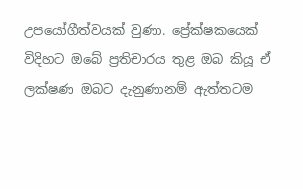උපයෝගීත්වයක් වුණා. ප්‍රේක්ෂකයෙක් විදිහට ඔබේ ප්‍රතිචාරය තුළ ඔබ කියූ ඒ ලක්ෂණ ඔබට දැනුණානම් ඇත්තටම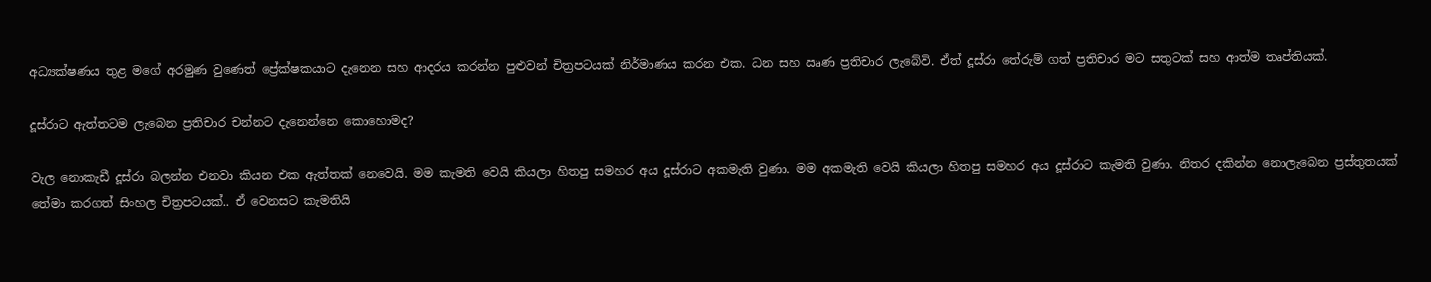අධ්‍යක්ෂණය තුළ මගේ අරමුණ වුණෙත් ප්‍රේක්ෂකයාට දැනෙන සහ ආදරය කරන්න පුළුවන් චිත්‍රපටයක් නිර්මාණය කරන එක. ධන සහ ඍණ ප්‍රතිචාර ලැබේවි. ඒත් දූස්රා තේරුම් ගත් ප්‍රතිචාර මට සතුටක් සහ ආත්ම තෘප්තියක්.

දූස්රාට ඇත්තටම ලැබෙන ප්‍රතිචාර චන්නට දැනෙන්නෙ කොහොමද?

වැල නොකැඩී දූස්රා බලන්න එනවා කියන එක ඇත්තක් නෙවෙයි. මම කැමති වෙයි කියලා හිතපු සමහර අය දූස්රාට අකමැති වුණා. මම අකමැති වෙයි කියලා හිතපු සමහර අය දූස්රාට කැමති වුණා. නිතර දකින්න නොලැබෙන ප්‍රස්තුතයක් තේමා කරගත් සිංහල චිත්‍රපටයක්.. ඒ වෙනසට කැමතියි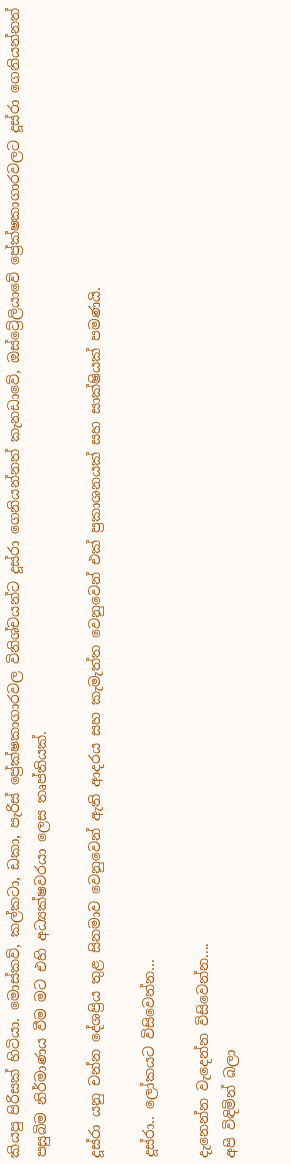කියපු පිරිසක් හිටියා. මොස්කව්, කල්කටා, ඩකා, පැරිස් ප්‍රේක්ෂකාගාරවල විනිශ්චයන්ට දූස්රා ගෙනියන්නත් කැනඩාවේ, ඔස්ට්‍රේලියාවේ ප්‍රේක්ෂකාගාරවලට දූස්රා ගෙනියන්නත් පසුබිම නිර්මාණය වීම මට එහි අධ්‍යක්ෂවරයා ලෙස තෘප්තියක්.

දූස්රා යනු චන්න දේශප්‍රිය තුළ සිනමාව වෙනුවෙන් ඇති ආදරය සහ කැමැත්ත වෙනුවෙන් එක් ප්‍රකාශනයක් සහ සාක්ෂියක් පමණයි.

දූස්රා.. ලෝකයට විසිවෙන්න...

දැනෙන්න වැදෙන්න විසිවෙන්න....
අපි විඳිමින් බලා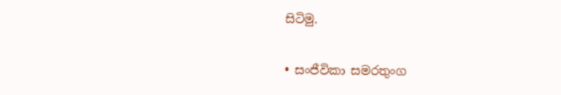සිටිමු.

• සංජීවිකා සමරතුංග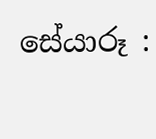සේයාරූ :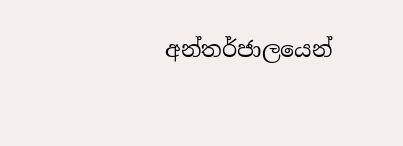අන්තර්ජාලයෙන්